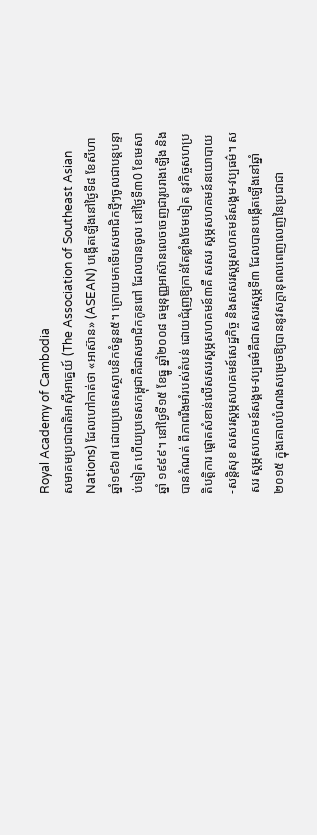Royal Academy of Cambodia
សមាគមប្រជាជាតិអាស៊ីអាគ្នេយ៍ (The Association of Southeast Asian Nations) ដែលហៅកាត់ថា «អាស៊ាន» (ASEAN) បង្កើតឡើងនៅថ្ងៃទី៨ ខែសីហា ឆ្នាំ១៩៦៧ ដោយប្រទេសស្ថាបនិកចំនួន៥។ ក្រោយមកទើបសមាជិកថ្មីៗចូលជាបន្តបន្ទាប់ទៀត ហើយប្រទេសកម្ពុជាគឺជាសមាជិកកូនពៅ ដែលបានចូល នៅថ្ងៃទី៣0 ខែមេសា ឆ្នាំ ១៩៩៩។ នៅថ្ងៃទី១៥ ខែធ្នូ ឆ្នាំ២០០៨ ធម្មនុញ្ញអាស៊ានលេចចេញជារូបរាងឡើង និងបានកំណត់ ពីភាពរឹងមាំរបស់តំបន់ ដោយជំរុញឱ្យកាន់តែខ្លាំងថែមទៀត នូវកិច្ចសហប្រតិបត្តិការ ផ្ដោតសំខាន់លើសសរស្ដម្ភសហគមន៍៣គឺ សសរ ស្ដម្ភសហគមន៍នយោបាយ-សន្តិសុខ សសរស្ដម្ភសហគមន៍សេដ្ឋកិច្ច និងសសរស្ដម្ភសហគមន៍សង្គម-វប្បធម៌។ សសរ ស្ដម្ភសហគមន៍សង្គម-វប្បធម៌គឺជាសសរស្ដម្ភទី៣ ដែលបានបង្កើតឡើងនៅឆ្នាំ២០១៥ ក្នុងគោលបំណងសម្រេចឱ្យបាននូវសក្ដានុពលពេញលេញនៃប្រជាជា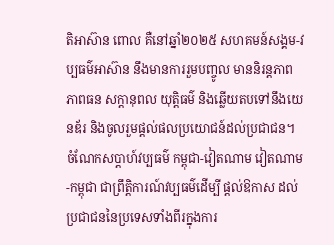តិអាស៊ាន ពោល គឺនៅឆ្នាំ២០២៥ សហគមន៍សង្គម-វប្បធម៌អាស៊ាន នឹងមានការរួមបញ្ចូល មាននិរន្តភាព ភាពធន សក្តានុពល យុត្តិធម៌ និងឆ្លើយតបទៅនឹងយេនឌ័រ និងចូលរួមផ្ដល់ផលប្រយោជន៍ដល់ប្រជាជន។
ចំណែកសប្តាហ៍វប្បធម៌ កម្ពុជា-វៀតណាម វៀតណាម-កម្ពុជា ជាព្រឹត្តិការណ៍វប្បធម៌ដើម្បី ផ្តល់ឱកាស ដល់ប្រជាជននៃប្រទេសទាំងពីរក្នុងការ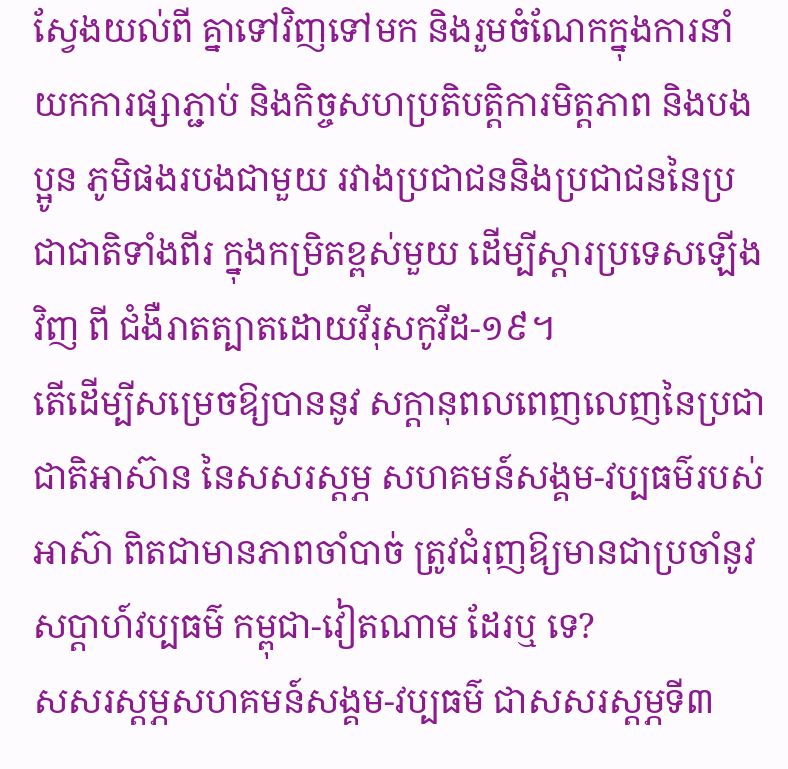ស្វែងយល់ពី គ្នាទៅវិញទៅមក និងរួមចំណែកក្នុងការនាំយកការផ្សាភ្ជាប់ និងកិច្ចសហប្រតិបត្តិការមិត្តភាព និងបងប្អូន ភូមិផងរបងជាមួយ រវាងប្រជាជននិងប្រជាជននៃប្រជាជាតិទាំងពីរ ក្នុងកម្រិតខ្ពស់មួយ ដើម្បីស្តារប្រទេសឡើងវិញ ពី ជំងឺរាតត្បាតដោយវីរុសកូវីដ-១៩។
តើដើម្បីសម្រេចឱ្យបាននូវ សក្ដានុពលពេញលេញនៃប្រជាជាតិអាស៊ាន នៃសសរស្ដម្ភ សហគមន៍សង្គម-វប្បធម៌របស់អាស៊ា ពិតជាមានភាពចាំបាច់ ត្រូវជំរុញឱ្យមានជាប្រចាំនូវ សប្តាហ៍វប្បធម៌ កម្ពុជា-វៀតណាម ដែរឬ ទេ?
សសរស្ដម្ភសហគមន៍សង្គម-វប្បធម៌ ជាសសរស្តម្ភទី៣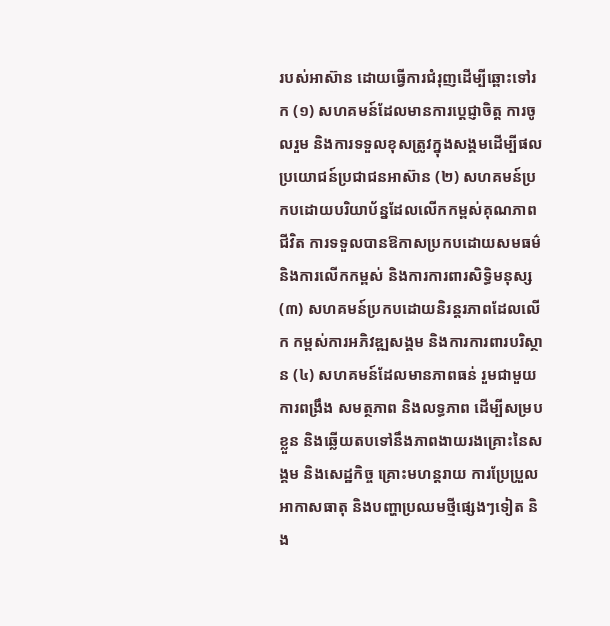របស់អាស៊ាន ដោយធ្វើការជំរុញដើម្បីឆ្ពោះទៅរក (១) សហគមន៍ដែលមានការប្ដេជ្ញាចិត្ត ការចូលរួម និងការទទួលខុសត្រូវក្នុងសង្គមដើម្បីផលប្រយោជន៍ប្រជាជនអាស៊ាន (២) សហគមន៍ប្រកបដោយបរិយាប័ន្នដែលលើកកម្ពស់គុណភាពជីវិត ការទទួលបានឱកាសប្រកបដោយសមធម៌ និងការលើកកម្ពស់ និងការការពារសិទ្ធិមនុស្ស (៣) សហគមន៍ប្រកបដោយនិរន្តរភាពដែលលើក កម្ពស់ការអភិវឌ្ឍសង្គម និងការការពារបរិស្ថាន (៤) សហគមន៍ដែលមានភាពធន់ រួមជាមួយការពង្រឹង សមត្ថភាព និងលទ្ធភាព ដើម្បីសម្របខ្លួន និងឆ្លើយតបទៅនឹងភាពងាយរងគ្រោះនៃសង្គម និងសេដ្ឋកិច្ច គ្រោះមហន្តរាយ ការប្រែប្រួលអាកាសធាតុ និងបញ្ហាប្រឈមថ្មីផ្សេងៗទៀត និង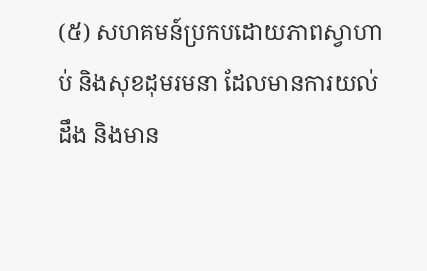(៥) សហគមន៍ប្រកបដោយភាពស្វាហាប់ និងសុខដុមរមនា ដែលមានការយល់ដឹង និងមាន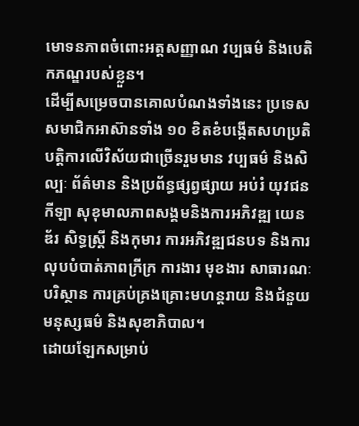មោទនភាពចំពោះអត្តសញ្ញាណ វប្បធម៌ និងបេតិកភណ្ឌរបស់ខ្លួន។
ដើម្បីសម្រេចបានគោលបំណងទាំងនេះ ប្រទេសសមាជិកអាស៊ានទាំង ១០ ខិតខំបង្កើតសហប្រតិបត្តិការលើវិស័យជាច្រើនរួមមាន វប្បធម៌ និងសិល្បៈ ព័ត៌មាន និងប្រព័ន្ធផ្សព្វផ្សាយ អប់រំ យុវជន កីឡា សុខុមាលភាពសង្គមនិងការអភិវឌ្ឍ យេនឌ័រ សិទ្ធស្ត្រី និងកុមារ ការអភិវឌ្ឍជនបទ និងការលុបបំបាត់ភាពក្រីក្រ ការងារ មុខងារ សាធារណៈ បរិស្ថាន ការគ្រប់គ្រងគ្រោះមហន្តរាយ និងជំនួយមនុស្សធម៌ និងសុខាភិបាល។
ដោយឡែកសម្រាប់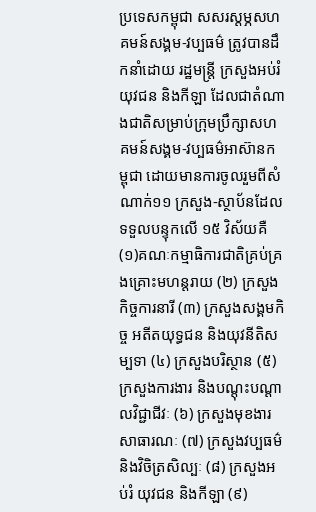ប្រទេសកម្ពុជា សសរស្ដម្ភសហគមន៍សង្គម-វប្បធម៌ ត្រូវបានដឹកនាំដោយ រដ្ឋមន្ត្រី ក្រសួងអប់រំ យុវជន និងកីឡា ដែលជាតំណាងជាតិសម្រាប់ក្រុមប្រឹក្សាសហគមន៍សង្គម-វប្បធម៌អាស៊ានកម្ពុជា ដោយមានការចូលរួមពីសំណាក់១១ ក្រសួង-ស្ថាប័នដែលទទួលបន្ទុកលើ ១៥ វិស័យគឺ (១)គណៈកម្មាធិការជាតិគ្រប់គ្រងគ្រោះមហន្តរាយ (២) ក្រសួងកិច្ចការនារី (៣) ក្រសួងសង្គមកិច្ច អតីតយុទ្ធជន និងយុវនីតិសម្បទា (៤) ក្រសួងបរិស្ថាន (៥) ក្រសួងការងារ និងបណ្ដុះបណ្ដាលវិជ្ជាជីវៈ (៦) ក្រសួងមុខងារសាធារណៈ (៧) ក្រសួងវប្បធម៌ និងវិចិត្រសិល្បៈ (៨) ក្រសួងអប់រំ យុវជន និងកីឡា (៩)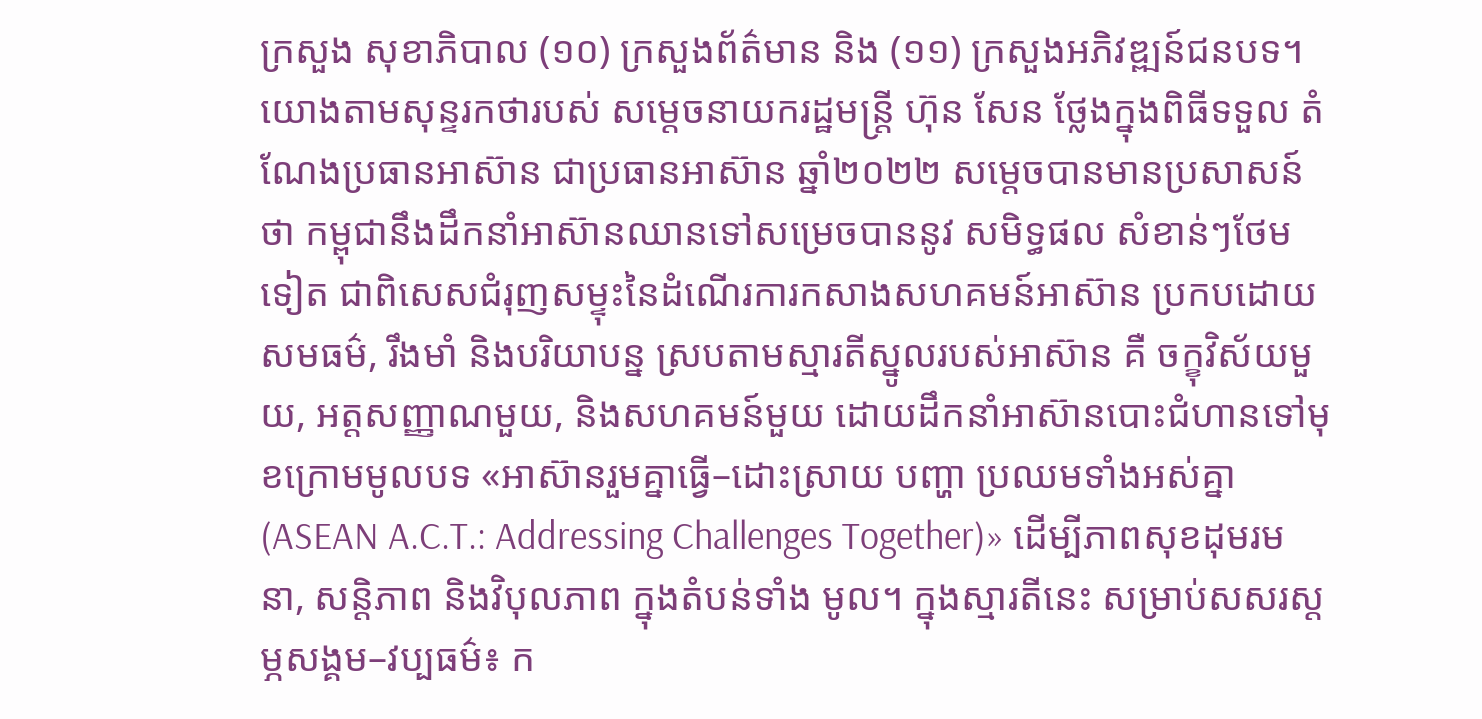ក្រសួង សុខាភិបាល (១០) ក្រសួងព័ត៌មាន និង (១១) ក្រសួងអភិវឌ្ឍន៍ជនបទ។
យោងតាមសុន្ទរកថារបស់ សម្តេចនាយករដ្ឋមន្ត្រី ហ៊ុន សែន ថ្លែងក្នុងពិធីទទួល តំណែងប្រធានអាស៊ាន ជាប្រធានអាស៊ាន ឆ្នាំ២០២២ សម្តេចបានមានប្រសាសន៍ថា កម្ពុជានឹងដឹកនាំអាស៊ានឈានទៅសម្រេចបាននូវ សមិទ្ធផល សំខាន់ៗថែមទៀត ជាពិសេសជំរុញសម្ទុះនៃដំណើរការកសាងសហគមន៍អាស៊ាន ប្រកបដោយ សមធម៌, រឹងមាំ និងបរិយាបន្ន ស្របតាមស្មារតីស្នូលរបស់អាស៊ាន គឺ ចក្ខុវិស័យមួយ, អត្តសញ្ញាណមួយ, និងសហគមន៍មួយ ដោយដឹកនាំអាស៊ានបោះជំហានទៅមុខក្រោមមូលបទ «អាស៊ានរួមគ្នាធ្វើ–ដោះស្រាយ បញ្ហា ប្រឈមទាំងអស់គ្នា (ASEAN A.C.T.: Addressing Challenges Together)» ដើម្បីភាពសុខដុមរមនា, សន្តិភាព និងវិបុលភាព ក្នុងតំបន់ទាំង មូល។ ក្នុងស្មារតីនេះ សម្រាប់សសរស្តម្ភសង្គម–វប្បធម៌៖ ក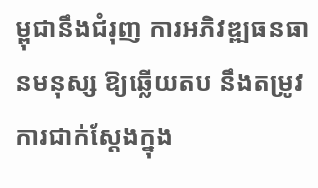ម្ពុជានឹងជំរុញ ការអភិវឌ្ឍធនធានមនុស្ស ឱ្យឆ្លើយតប នឹងតម្រូវការជាក់ស្តែងក្នុង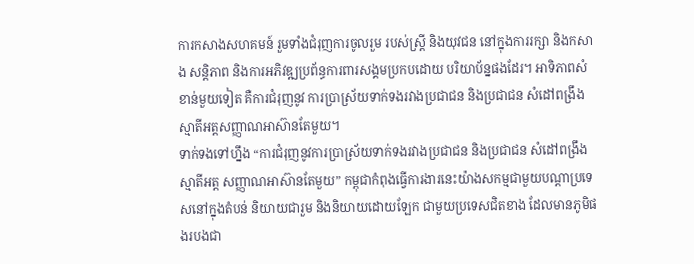ការកសាងសហគមន៍ រួមទាំងជំរុញការចូលរួម របស់ស្ត្រី និងយុវជន នៅក្នុងការរក្សា និងកសាង សន្ដិភាព និងការអភិវឌ្ឍប្រព័ន្ធការពារសង្គមប្រកបដោយ បរិយាប័ន្នផងដែរ។ អាទិភាពសំខាន់មួយទៀត គឺការជំរុញនូវ ការប្រាស្រ័យទាក់ទងរវាងប្រជាជន និងប្រជាជន សំដៅពង្រឹងស្មាតីអត្តសញ្ញាណអាស៊ានតែមួយ។
ទាក់ទងទៅហ្នឹង “ការជំរុញនូវការប្រាស្រ័យទាក់ទងរវាងប្រជាជន និងប្រជាជន សំដៅពង្រឹងស្មាតីអត្ត សញ្ញាណអាស៊ានតែមួយ” កម្ពុជាកំពុងធ្វើការងារនេះយ៉ាងសកម្មជាមួយបណ្តាប្រទេសនៅក្នុងតំបន់ និយាយជារួម និងនិយាយដោយឡែក ជាមួយប្រទេសជិតខាង ដែលមានភូមិផងរបងជា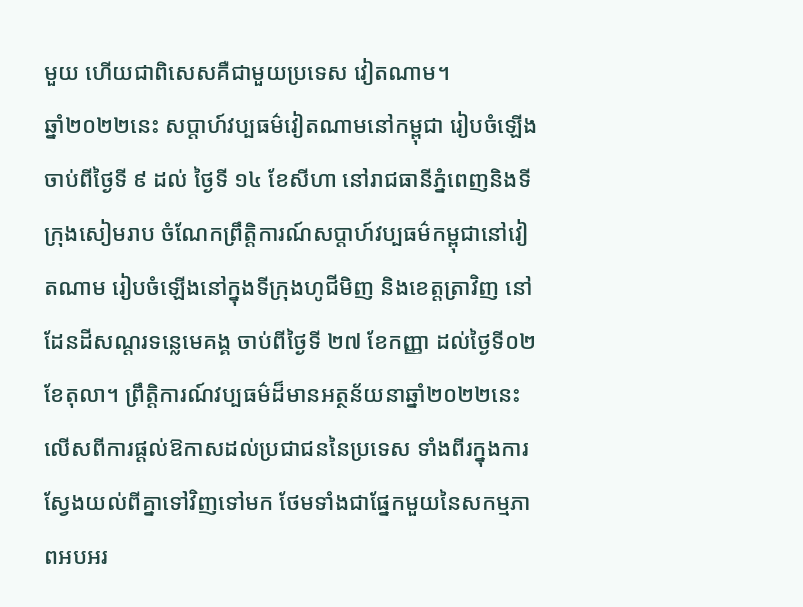មួយ ហើយជាពិសេសគឺជាមួយប្រទេស វៀតណាម។
ឆ្នាំ២០២២នេះ សប្តាហ៍វប្បធម៌វៀតណាមនៅកម្ពុជា រៀបចំឡើងចាប់ពីថ្ងៃទី ៩ ដល់ ថ្ងៃទី ១៤ ខែសីហា នៅរាជធានីភ្នំពេញនិងទីក្រុងសៀមរាប ចំណែកព្រឹត្តិការណ៍សប្តាហ៍វប្បធម៌កម្ពុជានៅវៀតណាម រៀបចំឡើងនៅក្នុងទីក្រុងហូជីមិញ និងខេត្តត្រាវិញ នៅដែនដីសណ្តរទន្លេមេគង្គ ចាប់ពីថ្ងៃទី ២៧ ខែកញ្ញា ដល់ថ្ងៃទី០២ ខែតុលា។ ព្រឹត្តិការណ៍វប្បធម៌ដ៏មានអត្ថន័យនាឆ្នាំ២០២២នេះ លើសពីការផ្តល់ឱកាសដល់ប្រជាជននៃប្រទេស ទាំងពីរក្នុងការស្វែងយល់ពីគ្នាទៅវិញទៅមក ថែមទាំងជាផ្នែកមួយនៃសកម្មភាពអបអរ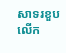សាទរខួបលើក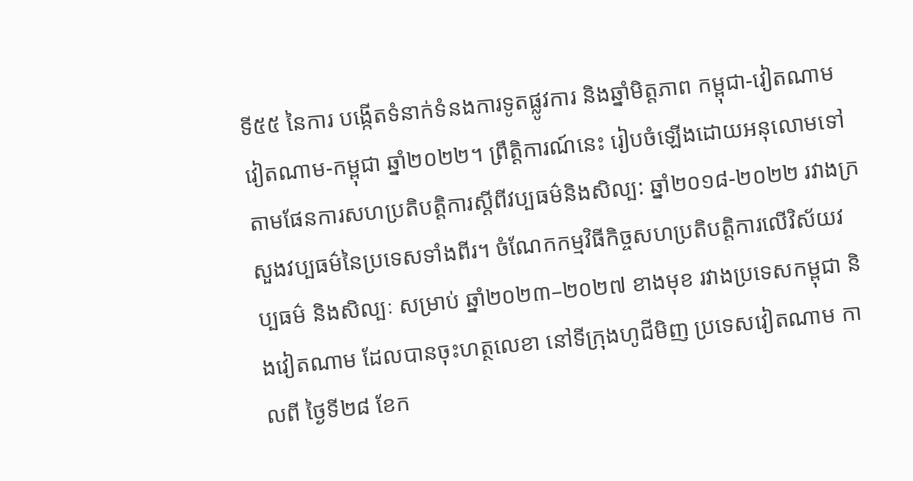ទី៥៥ នៃការ បង្កើតទំនាក់ទំនងការទូតផ្លូវការ និងឆ្នាំមិត្តភាព កម្ពុជា-វៀតណាម វៀតណាម-កម្ពុជា ឆ្នាំ២០២២។ ព្រឹត្តិការណ៍នេះ រៀបចំឡើងដោយអនុលោមទៅតាមផែនការសហប្រតិបត្តិការស្តីពីវប្បធម៌និងសិល្ប: ឆ្នាំ២០១៨-២០២២ រវាងក្រសួងវប្បធម៌នៃប្រទេសទាំងពីរ។ ចំណែកកម្មវិធីកិច្ចសហប្រតិបត្តិការលើវិស័យវប្បធម៌ និងសិល្បៈ សម្រាប់ ឆ្នាំ២០២៣–២០២៧ ខាងមុខ រវាងប្រទេសកម្ពុជា និងវៀតណាម ដែលបានចុះហត្ថលេខា នៅទីក្រុងហូជីមិញ ប្រទេសវៀតណាម កាលពី ថ្ងៃទី២៨ ខែក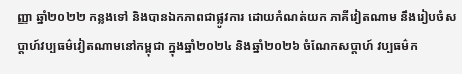ញ្ញា ឆ្នាំ២០២២ កន្លងទៅ និងបានឯកភាពជាផ្លូវការ ដោយកំណត់យក ភាគីវៀតណាម នឹងរៀបចំសប្តាហ៍វប្បធម៌វៀតណាមនៅកម្ពុជា ក្នុងឆ្នាំ២០២៤ និងឆ្នាំ២០២៦ ចំណែកសប្តាហ៍ វប្បធម៌ក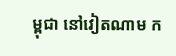ម្ពុជា នៅវៀតណាម ក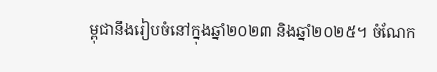ម្ពុជានឹងរៀបចំនៅក្នុងឆ្នាំ២០២៣ និងឆ្នាំ២០២៥។ ចំណែក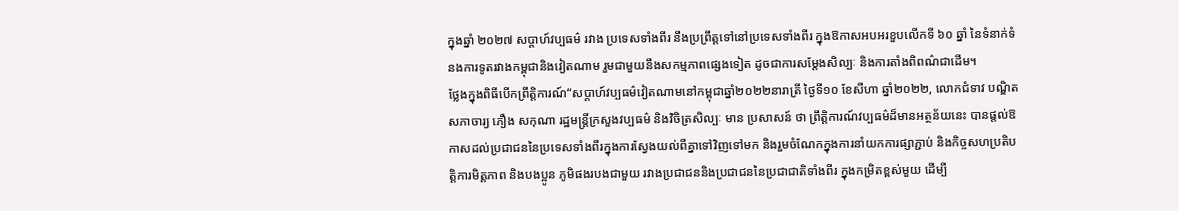ក្នុងឆ្នាំ ២០២៧ សប្តាហ៍វប្បធម៌ រវាង ប្រទេសទាំងពីរ នឹងប្រព្រឹត្តទៅនៅប្រទេសទាំងពីរ ក្នុងឱកាសអបអរខួបលើកទី ៦០ ឆ្នាំ នៃទំនាក់ទំនងការទូតរវាងកម្ពុជានិងវៀតណាម រួមជាមួយនឹងសកម្មភាពផ្សេងទៀត ដូចជាការសម្តែងសិល្បៈ និងការតាំងពិពណ៌ជាដើម។
ថ្លែងក្នុងពិធីបើកព្រឹត្តិការណ៍“សប្តាហ៍វប្បធម៌វៀតណាមនៅកម្ពុជាឆ្នាំ២០២២នារាត្រី ថ្ងៃទី១០ ខែសីហា ឆ្នាំ២០២២, លោកជំទាវ បណ្ឌិតសភាចារ្យ ភឿង សកុណា រដ្ឋមន្ត្រីក្រសួងវប្បធម៌ និងវិចិត្រសិល្បៈ មាន ប្រសាសន៍ ថា ព្រឹត្តិការណ៍វប្បធម៌ដ៏មានអត្ថន័យនេះ បានផ្តល់ឱកាសដល់ប្រជាជននៃប្រទេសទាំងពីរក្នុងការស្វែងយល់ពីគ្នាទៅវិញទៅមក និងរួមចំណែកក្នុងការនាំយកការផ្សាភ្ជាប់ និងកិច្ចសហប្រតិបត្តិការមិត្តភាព និងបងប្អូន ភូមិផងរបងជាមួយ រវាងប្រជាជននិងប្រជាជននៃប្រជាជាតិទាំងពីរ ក្នុងកម្រិតខ្ពស់មួយ ដើម្បី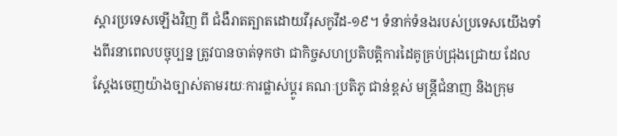ស្តារប្រទេសឡើងវិញ ពី ជំងឺរាតត្បាតដោយវីរុសកូវីដ-១៩។ ទំនាក់ទំនងរបស់ប្រទេសយើងទាំងពីរនាពេលបច្ចុប្បន្ន ត្រូវបានចាត់ទុកថា ជាកិច្ចសហប្រតិបត្តិការដៃគូគ្រប់ជ្រុងជ្រោយ ដែលស្តែងចេញយ៉ាងច្បាស់តាមរយៈការផ្លាស់ប្ដូរ គណៈប្រតិភូ ជាន់ខ្ពស់ មន្ត្រីជំនាញ និងក្រុម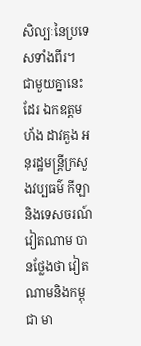សិល្បៈនៃប្រទេសទាំងពីរ។
ជាមួយគ្នានេះដែរ ឯកឧត្តម ហ័ង ដាវគួង អនុរដ្ឋមន្ត្រីក្រសួងវប្បធម៌ កីឡា និងទេសចរណ៍វៀតណាម បានថ្លែងថា វៀត ណាមនិងកម្ពុជា មា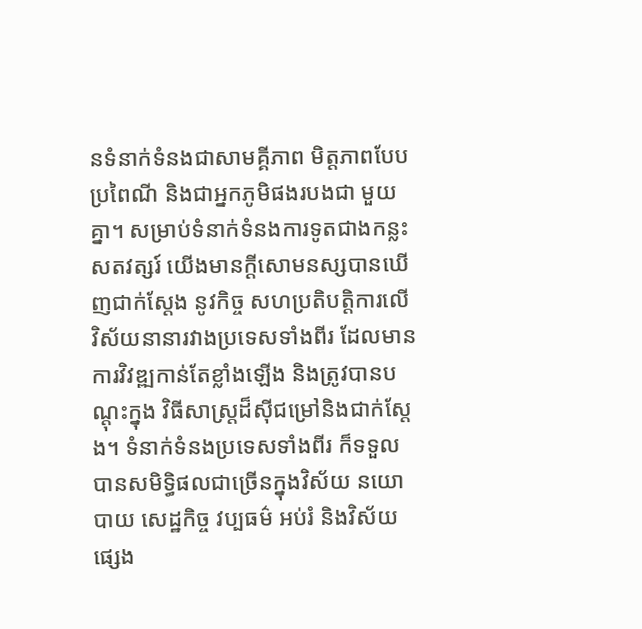នទំនាក់ទំនងជាសាមគ្គីភាព មិត្តភាពបែបប្រពៃណី និងជាអ្នកភូមិផងរបងជា មួយគ្នា។ សម្រាប់ទំនាក់ទំនងការទូតជាងកន្លះសតវត្សរ៍ យើងមានក្តីសោមនស្សបានឃើញជាក់ស្តែង នូវកិច្ច សហប្រតិបត្តិការលើវិស័យនានារវាងប្រទេសទាំងពីរ ដែលមានការវិវឌ្ឍកាន់តែខ្លាំងឡើង និងត្រូវបានបណ្តុះក្នុង វិធីសាស្ត្រដ៏ស៊ីជម្រៅនិងជាក់ស្តែង។ ទំនាក់ទំនងប្រទេសទាំងពីរ ក៏ទទួលបានសមិទ្ធិផលជាច្រើនក្នុងវិស័យ នយោបាយ សេដ្ឋកិច្ច វប្បធម៌ អប់រំ និងវិស័យផ្សេង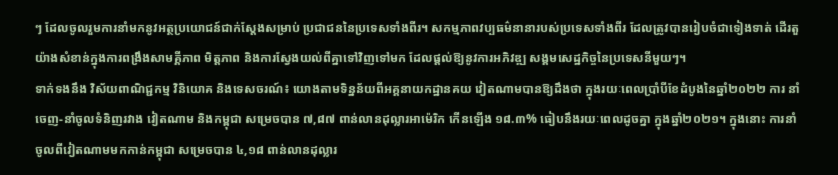ៗ ដែលចូលរួមការនាំមកនូវអត្ថប្រយោជន៍ជាក់ស្តែងសម្រាប់ ប្រជាជននៃប្រទេសទាំងពីរ។ សកម្មភាពវប្បធម៌នានារបស់ប្រទេសទាំងពីរ ដែលត្រូវបានរៀបចំជាទៀងទាត់ ដើរតួ យ៉ាងសំខាន់ក្នុងការពង្រឹងសាមគ្គីភាព មិត្តភាព និងការស្វែងយល់ពីគ្នាទៅវិញទៅមក ដែលផ្តល់ឱ្យនូវការអភិវឌ្ឍ សង្គមសេដ្ឋកិច្ចនៃប្រទេសនីមួយៗ។
ទាក់ទងនឹង វិស័យពាណិជ្ជកម្ម វិនិយោគ និងទេសចរណ៍៖ យោងតាមទិន្នន័យពីអគ្គនាយកដ្ឋានគយ វៀតណាមបានឱ្យដឹងថា ក្នុងរយៈពេលប្រាំបីខែដំបូងនៃឆ្នាំ២០២២ ការ នាំចេញ-នាំចូលទំនិញរវាង វៀតណាម និងកម្ពុជា សម្រេចបាន ៧,៨៧ ពាន់លានដុល្លារអាម៉េរិក កើនឡើង ១៨.៣% ធៀបនឹងរយៈពេលដូចគ្នា ក្នុងឆ្នាំ២០២១។ ក្នុងនោះ ការនាំចូលពីវៀតណាមមកកាន់កម្ពុជា សម្រេចបាន ៤,១៨ ពាន់លានដុល្លារ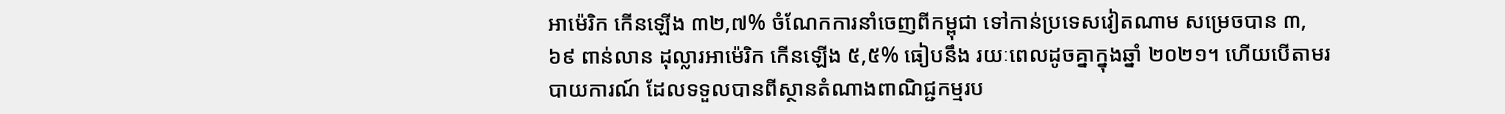អាម៉េរិក កើនឡើង ៣២,៧% ចំណែកការនាំចេញពីកម្ពុជា ទៅកាន់ប្រទេសវៀតណាម សម្រេចបាន ៣,៦៩ ពាន់លាន ដុល្លារអាម៉េរិក កើនឡើង ៥,៥% ធៀបនឹង រយៈពេលដូចគ្នាក្នុងឆ្នាំ ២០២១។ ហើយបើតាមរបាយការណ៍ ដែលទទួលបានពីស្ថានតំណាងពាណិជ្ជកម្មរប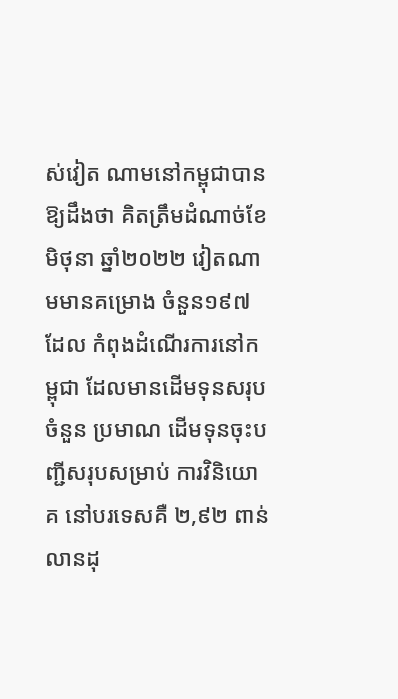ស់វៀត ណាមនៅកម្ពុជាបានឱ្យដឹងថា គិតត្រឹមដំណាច់ខែមិថុនា ឆ្នាំ២០២២ វៀតណាមមានគម្រោង ចំនួន១៩៧ ដែល កំពុងដំណើរការនៅកម្ពុជា ដែលមានដើមទុនសរុប ចំនួន ប្រមាណ ដើមទុនចុះបញ្ជីសរុបសម្រាប់ ការវិនិយោគ នៅបរទេសគឺ ២,៩២ ពាន់លានដុ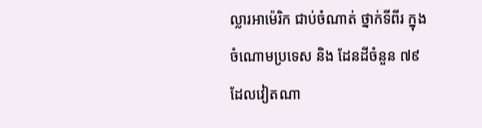ល្លារអាម៉េរិក ជាប់ចំណាត់ ថ្នាក់ទីពីរ ក្នុងចំណោមប្រទេស និង ដែនដីចំនួន ៧៩ ដែលវៀតណា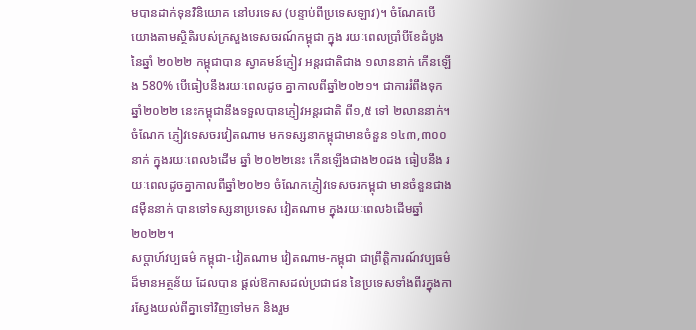មបានដាក់ទុនវិនិយោគ នៅបរទេស (បន្ទាប់ពីប្រទេសឡាវ)។ ចំណែគបើយោងតាមស្ថិតិរបស់ក្រសួងទេសចរណ៍កម្ពុជា ក្នុង រយៈពេលប្រាំបីខែដំបូង នៃឆ្នាំ ២០២២ កម្ពុជាបាន ស្វាគមន៍ភ្ញៀវ អន្តរជាតិជាង ១លាននាក់ កើនឡើង 580% បើធៀបនឹងរយៈពេលដូច គ្នាកាលពីឆ្នាំ២០២១។ ជាការរំពឹងទុក ឆ្នាំ២០២២ នេះកម្ពុជានឹងទទួលបានភ្ញៀវអន្តរជាតិ ពី១,៥ ទៅ ២លាននាក់។ ចំណែក ភ្ញៀវទេសចរវៀតណាម មកទស្សនាកម្ពុជាមានចំនួន ១៤៣,៣០០នាក់ ក្នុងរយៈពេល៦ដើម ឆ្នាំ ២០២២នេះ កើនឡើងជាង២០ដង ធៀបនឹង រយៈពេលដូចគ្នាកាលពីឆ្នាំ២០២១ ចំណែកភ្ញៀវទេសចរកម្ពុជា មានចំនួនជាង ៨ម៉ឺននាក់ បានទៅទស្សនាប្រទេស វៀតណាម ក្នុងរយៈពេល៦ដើមឆ្នាំ២០២២។
សប្តាហ៍វប្បធម៌ កម្ពុជា-វៀតណាម វៀតណាម-កម្ពុជា ជាព្រឹត្តិការណ៍វប្បធម៌ដ៏មានអត្ថន័យ ដែលបាន ផ្តល់ឱកាសដល់ប្រជាជន នៃប្រទេសទាំងពីរក្នុងការស្វែងយល់ពីគ្នាទៅវិញទៅមក និងរួម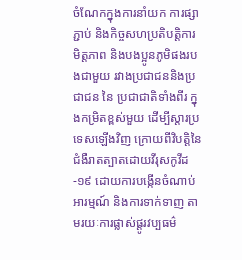ចំណែកក្នុងការនាំយក ការផ្សាភ្ជាប់ និងកិច្ចសហប្រតិបត្តិការមិត្តភាព និងបងប្អូនភូមិផងរបងជាមួយ រវាងប្រជាជននិងប្រជាជន នៃ ប្រជាជាតិទាំងពីរ ក្នុងកម្រិតខ្ពស់មួយ ដើម្បីស្តារប្រទេសឡើងវិញ ក្រោយពីវិបត្តិនៃជំងឺរាតត្បាតដោយវីរុសកូវីដ-១៩ ដោយការបង្កើនចំណាប់អារម្មណ៍ និងការទាក់ទាញ តាមរយៈការផ្លាស់ផ្តូរវប្បធម៌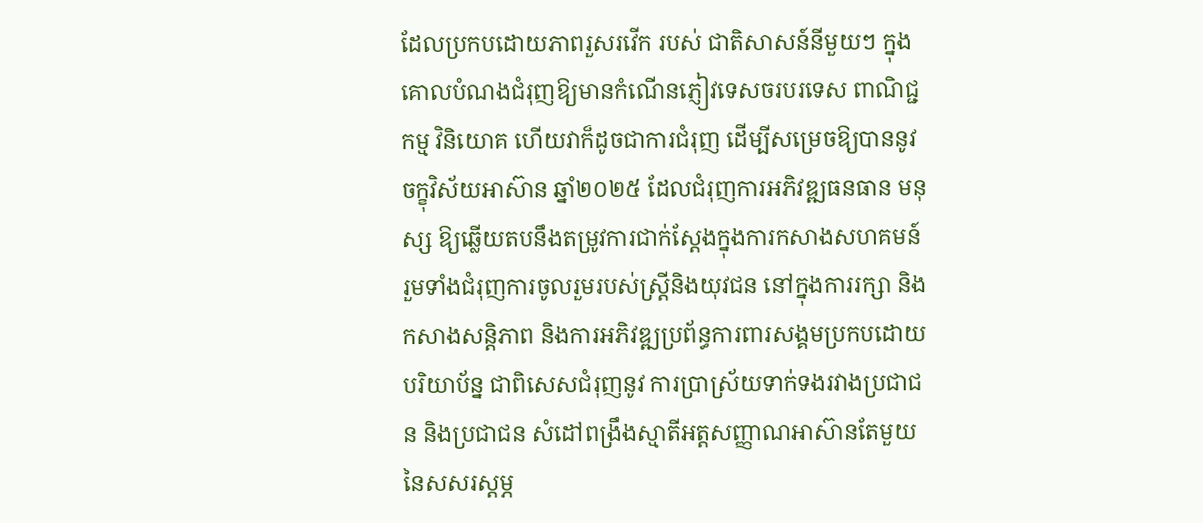ដែលប្រកបដោយភាពរួសរវើក របស់ ជាតិសាសន៍នីមួយៗ ក្នុងគោលបំណងជំរុញឱ្យមានកំណើនភ្ញៀវទេសចរបរទេស ពាណិជ្ជកម្ម វិនិយោគ ហើយវាក៏ដូចជាការជំរុញ ដើម្បីសម្រេចឱ្យបាននូវចក្ខុវិស័យអាស៊ាន ឆ្នាំ២០២៥ ដែលជំរុញការអភិវឌ្ឍធនធាន មនុស្ស ឱ្យឆ្លើយតបនឹងតម្រូវការជាក់ស្តែងក្នុងការកសាងសហគមន៍ រួមទាំងជំរុញការចូលរួមរបស់ស្ត្រីនិងយុវជន នៅក្នុងការរក្សា និងកសាងសន្ដិភាព និងការអភិវឌ្ឍប្រព័ន្ធការពារសង្គមប្រកបដោយបរិយាប័ន្ន ជាពិសេសជំរុញនូវ ការប្រាស្រ័យទាក់ទងរវាងប្រជាជន និងប្រជាជន សំដៅពង្រឹងស្មាតីអត្តសញ្ញាណអាស៊ានតែមួយ នៃសសរស្តម្ភ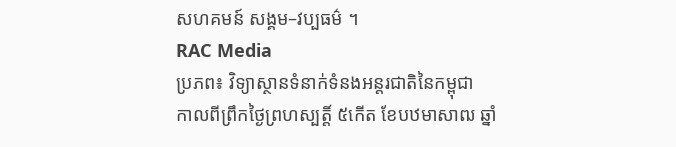សហគមន៍ សង្គម–វប្បធម៌ ។
RAC Media
ប្រភព៖ វិទ្យាស្ថានទំនាក់ទំនងអន្តរជាតិនៃកម្ពុជា
កាលពីព្រឹកថ្ងៃព្រហស្បត្តិ៍ ៥កើត ខែបឋមាសាឍ ឆ្នាំ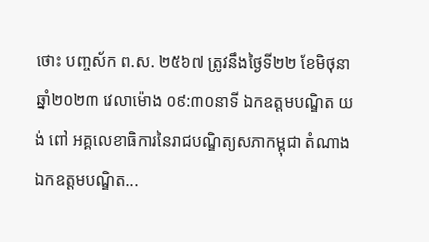ថោះ បញ្ចស័ក ព.ស. ២៥៦៧ ត្រូវនឹងថ្ងៃទី២២ ខែមិថុនា ឆ្នាំ២០២៣ វេលាម៉ោង ០៩:៣០នាទី ឯកឧត្តមបណ្ឌិត យង់ ពៅ អគ្គលេខាធិការនៃរាជបណ្ឌិត្យសភាកម្ពុជា តំណាងឯកឧត្ដមបណ្ឌិត...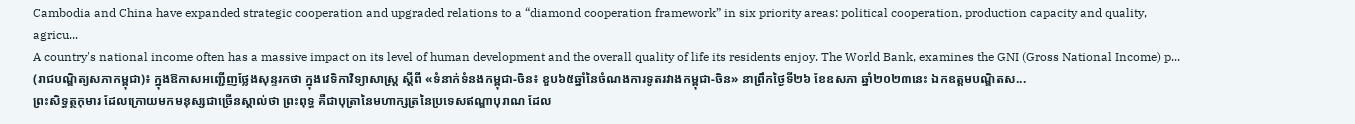Cambodia and China have expanded strategic cooperation and upgraded relations to a “diamond cooperation framework” in six priority areas: political cooperation, production capacity and quality, agricu...
A country's national income often has a massive impact on its level of human development and the overall quality of life its residents enjoy. The World Bank, examines the GNI (Gross National Income) p...
(រាជបណ្ឌិត្យសភាកម្ពុជា)៖ ក្នុងឱកាសអញ្ជើញថ្លែងសុន្ទរកថា ក្នុងវេទិកាវិទ្យាសាស្ត្រ ស្ដីពី «ទំនាក់ទំនងកម្ពុជា-ចិន៖ ខួប៦៥ឆ្នាំនៃចំណងការទូតរវាងកម្ពុជា-ចិន» នាព្រឹកថ្ងៃទី២៦ ខែឧសភា ឆ្នាំ២០២៣នេះ ឯកឧត្ដមបណ្ឌិតស...
ព្រះសិទ្ធត្ថកុមារ ដែលក្រោយមកមនុស្សជាច្រើនស្គាល់ថា ព្រះពុទ្ធ គឺជាបុត្រានៃមហាក្សត្រនៃប្រទេសឥណ្ឌាបុរាណ ដែល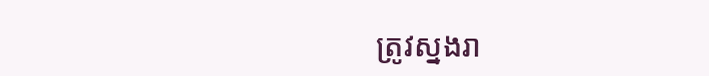ត្រូវស្នងរា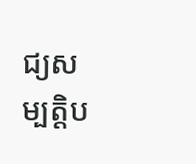ជ្យសម្បត្តិប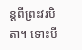ន្តពីព្រះវរបិតា។ ទោះបី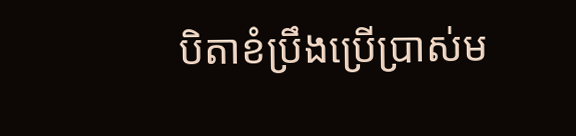បិតាខំប្រឹងប្រើប្រាស់ម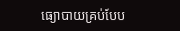ធ្យោបាយគ្រប់បែប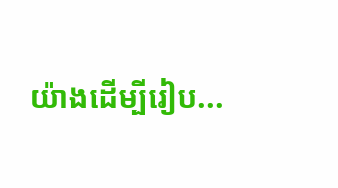យ៉ាងដើម្បីរៀប...